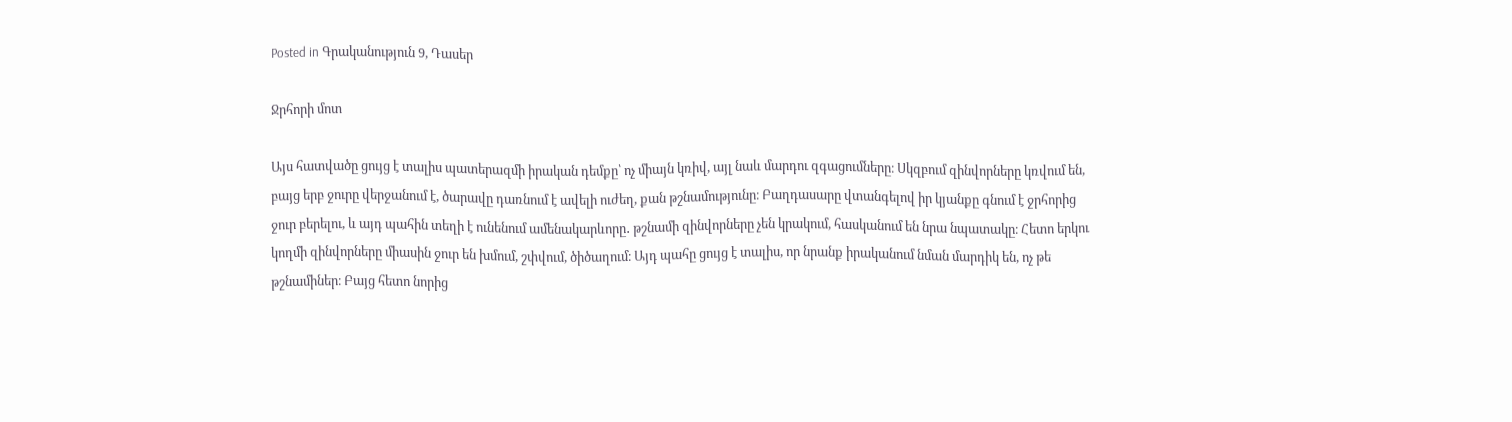Posted in Գրականություն 9, Դասեր

Ջրհորի մոտ

Այս հատվածը ցույց է տալիս պատերազմի իրական դեմքը՝ ոչ միայն կռիվ, այլ նաև մարդու զգացումները։ Սկզբում զինվորները կռվում են, բայց երբ ջուրը վերջանում է, ծարավը դառնում է ավելի ուժեղ, քան թշնամությունը։ Բաղդասարը վտանգելով իր կյանքը գնում է ջրհորից ջուր բերելու, և այդ պահին տեղի է ունենում ամենակարևորը․ թշնամի զինվորները չեն կրակում, հասկանում են նրա նպատակը։ Հետո երկու կողմի զինվորները միասին ջուր են խմում, շփվում, ծիծաղում։ Այդ պահը ցույց է տալիս, որ նրանք իրականում նման մարդիկ են, ոչ թե թշնամիներ։ Բայց հետո նորից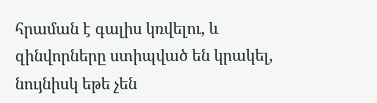հրաման է գալիս կռվելու, և զինվորները ստիպված են կրակել, նույնիսկ եթե չեն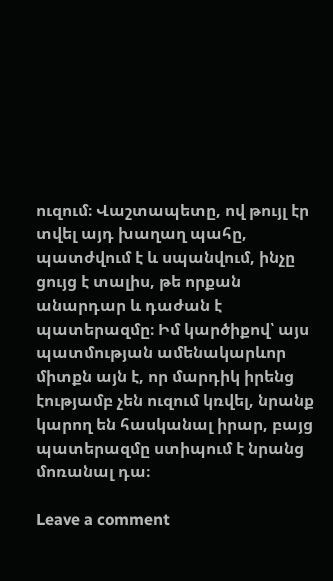ուզում։ Վաշտապետը, ով թույլ էր տվել այդ խաղաղ պահը, պատժվում է և սպանվում, ինչը ցույց է տալիս, թե որքան անարդար և դաժան է պատերազմը։ Իմ կարծիքով՝ այս պատմության ամենակարևոր միտքն այն է, որ մարդիկ իրենց էությամբ չեն ուզում կռվել, նրանք կարող են հասկանալ իրար, բայց պատերազմը ստիպում է նրանց մոռանալ դա։

Leave a comment